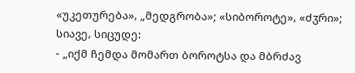«უკეთურება», „მედგრობა»; «სიბოროტე», «ძჳრი»; სიავე, სიცუდე:
- „იქმ ჩემდა მომართ ბოროტსა და მბრძავ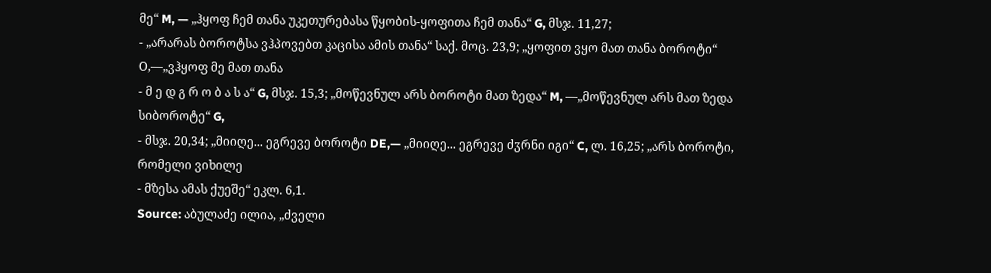მე“ M, — „ჰყოფ ჩემ თანა უკეთურებასა წყობის-ყოფითა ჩემ თანა“ G, მსჯ. 11,27;
- „არარას ბოროტსა ვჰპოვებთ კაცისა ამის თანა“ საქ. მოც. 23,9; „ყოფით ვყო მათ თანა ბოროტი“ Ο,—„ვჰყოფ მე მათ თანა
- მ ე დ გ რ ო ბ ა ს ა“ G, მსჯ. 15,3; „მოწევნულ არს ბოროტი მათ ზედა“ M, —„მოწევნულ არს მათ ზედა სიბოროტე“ G,
- მსჯ. 20,34; „მიიღე... ეგრევე ბოროტი DE,— „მიიღე... ეგრევე ძჳრნი იგი“ C, ლ. 16,25; „არს ბოროტი, რომელი ვიხილე
- მზესა ამას ქუეშე“ ეკლ. 6,1.
Source: აბულაძე ილია, „ძველი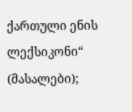ქართული ენის ლექსიკონი“ (მასალები);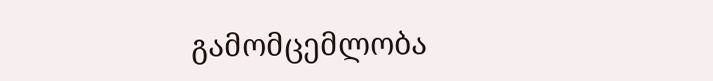გამომცემლობა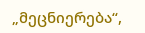„მეცნიერება“,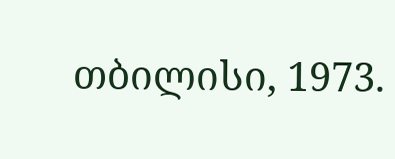თბილისი, 1973.